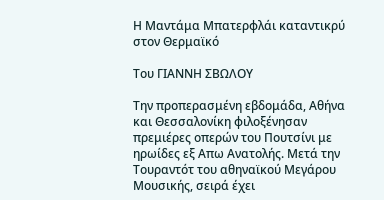Η Μαντάμα Μπατερφλάι καταντικρύ στον Θερμαϊκό

Του ΓΙΑΝΝΗ ΣΒΩΛΟΥ

Την προπερασμένη εβδομάδα, Αθήνα και Θεσσαλονίκη φιλοξένησαν πρεμιέρες οπερών του Πουτσίνι με ηρωίδες εξ Απω Ανατολής. Μετά την Τουραντότ του αθηναϊκού Μεγάρου Μουσικής, σειρά έχει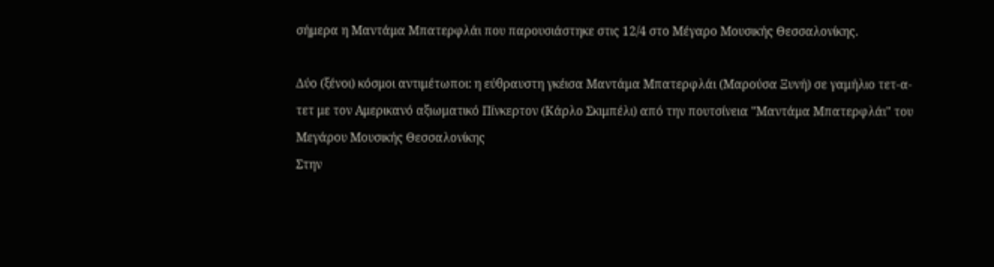σήμερα η Μαντάμα Μπατερφλάι που παρουσιάστηκε στις 12/4 στο Μέγαρο Μουσικής Θεσσαλονίκης.

Δύο (ξένοι) κόσμοι αντιμέτωποι: η εύθραυστη γκέισα Μαντάμα Μπατερφλάι (Μαρούσα Ξυνή) σε γαμήλιο τετ-α-τετ με τον Αμερικανό αξιωματικό Πίνκερτον (Κάρλο Σκιμπέλι) από την πουτσίνεια "Μαντάμα Μπατερφλάι" του Μεγάρου Μουσικής Θεσσαλονίκης
Στην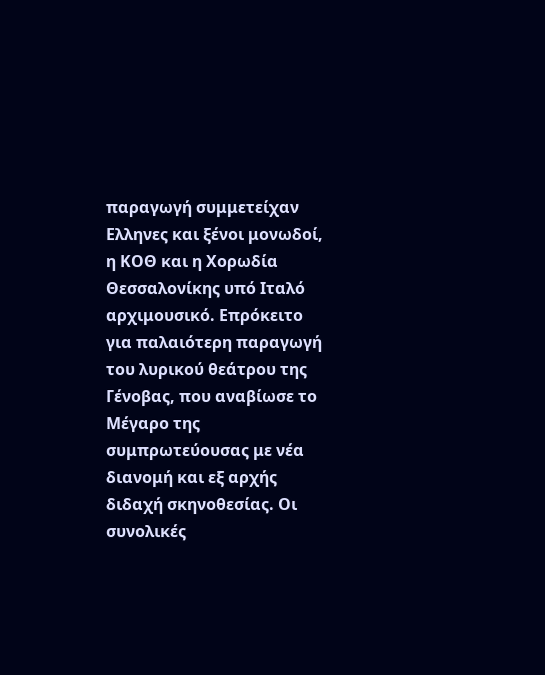παραγωγή συμμετείχαν Ελληνες και ξένοι μονωδοί, η ΚΟΘ και η Χορωδία Θεσσαλονίκης υπό Ιταλό αρχιμουσικό. Επρόκειτο για παλαιότερη παραγωγή του λυρικού θεάτρου της Γένοβας, που αναβίωσε το Μέγαρο της συμπρωτεύουσας με νέα διανομή και εξ αρχής διδαχή σκηνοθεσίας. Οι συνολικές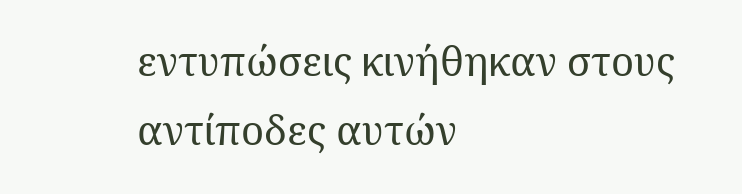εντυπώσεις κινήθηκαν στους αντίποδες αυτών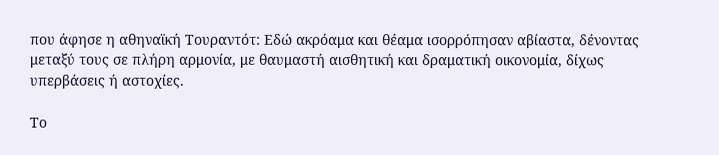που άφησε η αθηναϊκή Τουραντότ: Εδώ ακρόαμα και θέαμα ισορρόπησαν αβίαστα, δένοντας μεταξύ τους σε πλήρη αρμονία, με θαυμαστή αισθητική και δραματική οικονομία, δίχως υπερβάσεις ή αστοχίες.

Το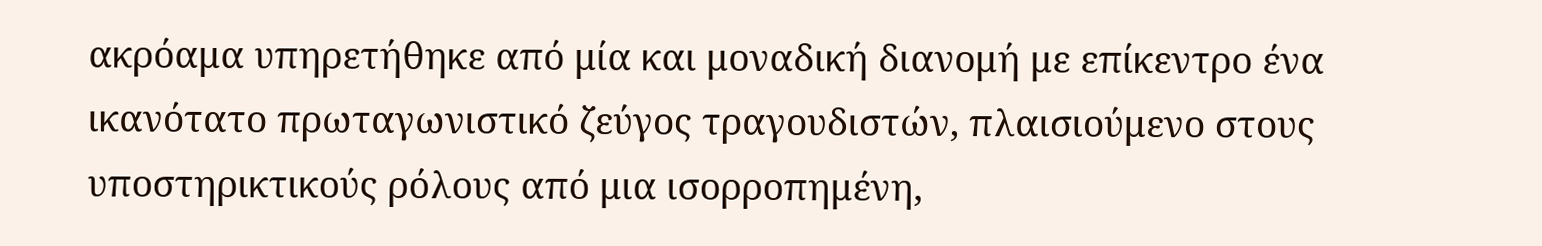ακρόαμα υπηρετήθηκε από μία και μοναδική διανομή με επίκεντρο ένα ικανότατο πρωταγωνιστικό ζεύγος τραγουδιστών, πλαισιούμενο στους υποστηρικτικούς ρόλους από μια ισορροπημένη,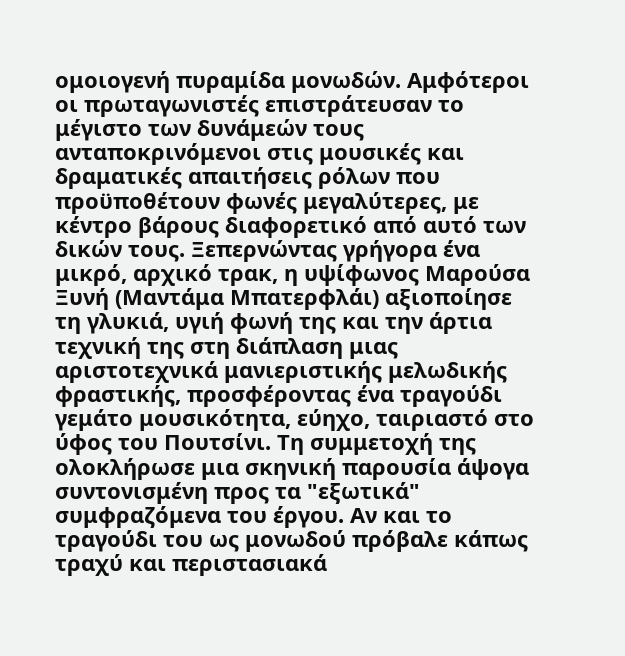ομοιογενή πυραμίδα μονωδών. Αμφότεροι οι πρωταγωνιστές επιστράτευσαν το μέγιστο των δυνάμεών τους ανταποκρινόμενοι στις μουσικές και δραματικές απαιτήσεις ρόλων που προϋποθέτουν φωνές μεγαλύτερες, με κέντρο βάρους διαφορετικό από αυτό των δικών τους. Ξεπερνώντας γρήγορα ένα μικρό, αρχικό τρακ, η υψίφωνος Μαρούσα Ξυνή (Μαντάμα Μπατερφλάι) αξιοποίησε τη γλυκιά, υγιή φωνή της και την άρτια τεχνική της στη διάπλαση μιας αριστοτεχνικά μανιεριστικής μελωδικής φραστικής, προσφέροντας ένα τραγούδι γεμάτο μουσικότητα, εύηχο, ταιριαστό στο ύφος του Πουτσίνι. Τη συμμετοχή της ολοκλήρωσε μια σκηνική παρουσία άψογα συντονισμένη προς τα "εξωτικά" συμφραζόμενα του έργου. Αν και το τραγούδι του ως μονωδού πρόβαλε κάπως τραχύ και περιστασιακά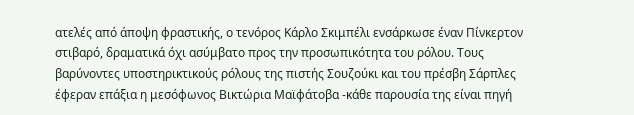ατελές από άποψη φραστικής, ο τενόρος Κάρλο Σκιμπέλι ενσάρκωσε έναν Πίνκερτον στιβαρό, δραματικά όχι ασύμβατο προς την προσωπικότητα του ρόλου. Τους βαρύνοντες υποστηρικτικούς ρόλους της πιστής Σουζούκι και του πρέσβη Σάρπλες έφεραν επάξια η μεσόφωνος Βικτώρια Μαϊφάτοβα -κάθε παρουσία της είναι πηγή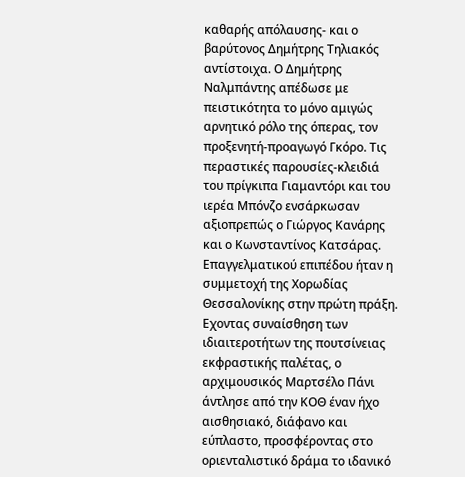καθαρής απόλαυσης- και ο βαρύτονος Δημήτρης Τηλιακός αντίστοιχα. Ο Δημήτρης Ναλμπάντης απέδωσε με πειστικότητα το μόνο αμιγώς αρνητικό ρόλο της όπερας, τον προξενητή-προαγωγό Γκόρο. Τις περαστικές παρουσίες-κλειδιά του πρίγκιπα Γιαμαντόρι και του ιερέα Μπόνζο ενσάρκωσαν αξιοπρεπώς ο Γιώργος Κανάρης και ο Κωνσταντίνος Κατσάρας. Επαγγελματικού επιπέδου ήταν η συμμετοχή της Χορωδίας Θεσσαλονίκης στην πρώτη πράξη. Εχοντας συναίσθηση των ιδιαιτεροτήτων της πουτσίνειας εκφραστικής παλέτας, ο αρχιμουσικός Μαρτσέλο Πάνι άντλησε από την ΚΟΘ έναν ήχο αισθησιακό, διάφανο και εύπλαστο, προσφέροντας στο οριενταλιστικό δράμα το ιδανικό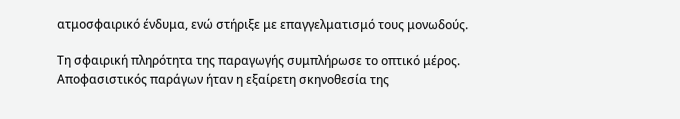ατμοσφαιρικό ένδυμα, ενώ στήριξε με επαγγελματισμό τους μονωδούς.

Τη σφαιρική πληρότητα της παραγωγής συμπλήρωσε το οπτικό μέρος. Αποφασιστικός παράγων ήταν η εξαίρετη σκηνοθεσία της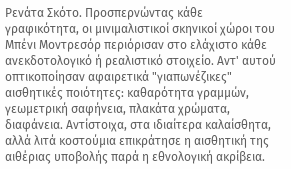Ρενάτα Σκότο. Προσπερνώντας κάθε γραφικότητα, οι μινιμαλιστικοί σκηνικοί χώροι του Μπένι Μοντρεσόρ περιόρισαν στο ελάχιστο κάθε ανεκδοτολογικό ή ρεαλιστικό στοιχείο. Αντ' αυτού οπτικοποίησαν αφαιρετικά "γιαπωνέζικες" αισθητικές ποιότητες: καθαρότητα γραμμών, γεωμετρική σαφήνεια, πλακάτα χρώματα, διαφάνεια. Αντίστοιχα, στα ιδιαίτερα καλαίσθητα, αλλά λιτά κοστούμια επικράτησε η αισθητική της αιθέριας υποβολής παρά η εθνολογική ακρίβεια.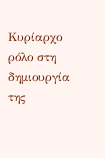Κυρίαρχο ρόλο στη δημιουργία της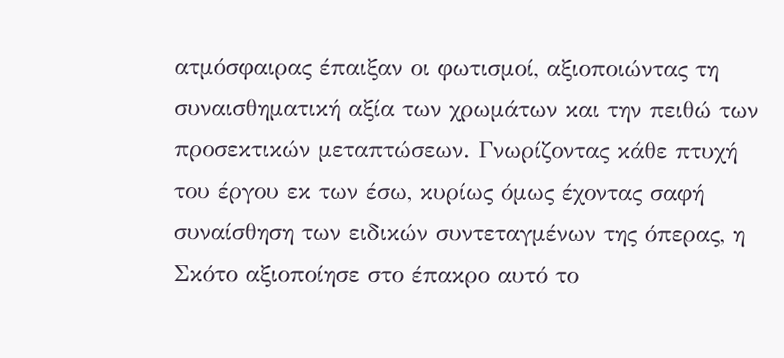ατμόσφαιρας έπαιξαν οι φωτισμοί, αξιοποιώντας τη συναισθηματική αξία των χρωμάτων και την πειθώ των προσεκτικών μεταπτώσεων. Γνωρίζοντας κάθε πτυχή του έργου εκ των έσω, κυρίως όμως έχοντας σαφή συναίσθηση των ειδικών συντεταγμένων της όπερας, η Σκότο αξιοποίησε στο έπακρο αυτό το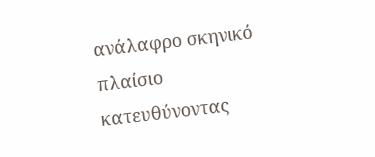ανάλαφρο σκηνικό πλαίσιο κατευθύνοντας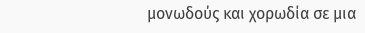μονωδούς και χορωδία σε μια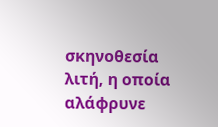σκηνοθεσία λιτή, η οποία αλάφρυνε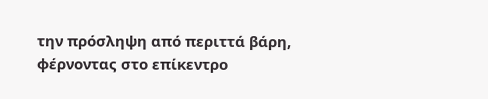την πρόσληψη από περιττά βάρη, φέρνοντας στο επίκεντρο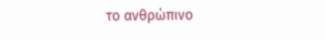το ανθρώπινο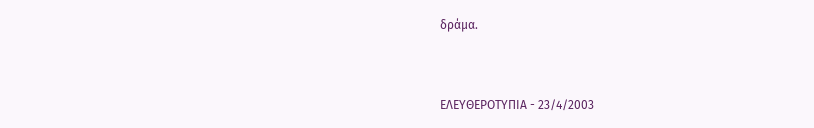δράμα.


ΕΛΕΥΘΕΡΟΤΥΠΙΑ - 23/4/2003